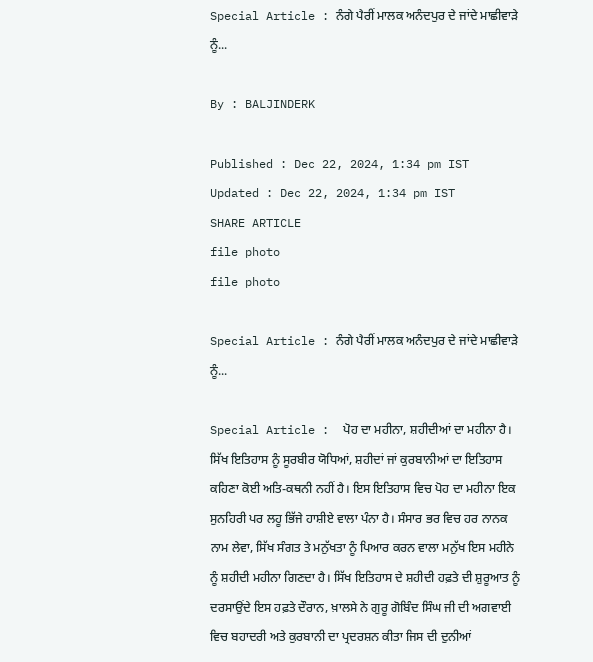Special Article : ਨੰਗੇ ਪੈਰੀਂ ਮਾਲਕ ਅਨੰਦਪੁਰ ਦੇ ਜਾਂਦੇ ਮਾਛੀਵਾੜੇ ਨੂੰ...

By : BALJINDERK

Published : Dec 22, 2024, 1:34 pm IST
Updated : Dec 22, 2024, 1:34 pm IST
SHARE ARTICLE
file photo
file photo

Special Article : ਨੰਗੇ ਪੈਰੀਂ ਮਾਲਕ ਅਨੰਦਪੁਰ ਦੇ ਜਾਂਦੇ ਮਾਛੀਵਾੜੇ ਨੂੰ...

Special Article :  ਪੋਹ ਦਾ ਮਹੀਨਾ, ਸ਼ਹੀਦੀਆਂ ਦਾ ਮਹੀਨਾ ਹੈ। ਸਿੱਖ ਇਤਿਹਾਸ ਨੂੰ ਸੂਰਬੀਰ ਯੋਧਿਆਂ, ਸ਼ਹੀਦਾਂ ਜਾਂ ਕੁਰਬਾਨੀਆਂ ਦਾ ਇਤਿਹਾਸ ਕਹਿਣਾ ਕੋਈ ਅਤਿ-ਕਥਨੀ ਨਹੀਂ ਹੈ। ਇਸ ਇਤਿਹਾਸ ਵਿਚ ਪੋਹ ਦਾ ਮਹੀਨਾ ਇਕ ਸੁਨਹਿਰੀ ਪਰ ਲਹੂ ਭਿੱਜੇ ਹਾਸ਼ੀਏ ਵਾਲਾ ਪੰਨਾ ਹੈ। ਸੰਸਾਰ ਭਰ ਵਿਚ ਹਰ ਨਾਨਕ ਨਾਮ ਲੇਵਾ, ਸਿੱਖ ਸੰਗਤ ਤੇ ਮਨੁੱਖਤਾ ਨੂੰ ਪਿਆਰ ਕਰਨ ਵਾਲਾ ਮਨੁੱਖ ਇਸ ਮਹੀਨੇ ਨੂੰ ਸ਼ਹੀਦੀ ਮਹੀਨਾ ਗਿਣਦਾ ਹੈ। ਸਿੱਖ ਇਤਿਹਾਸ ਦੇ ਸ਼ਹੀਦੀ ਹਫ਼ਤੇ ਦੀ ਸ਼ੁਰੂਆਤ ਨੂੰ ਦਰਸਾਉਂਦੇ ਇਸ ਹਫ਼ਤੇ ਦੌਰਾਨ, ਖ਼ਾਲਸੇ ਨੇ ਗੁਰੂ ਗੋਬਿੰਦ ਸਿੰਘ ਜੀ ਦੀ ਅਗਵਾਈ ਵਿਚ ਬਹਾਦਰੀ ਅਤੇ ਕੁਰਬਾਨੀ ਦਾ ਪ੍ਰਦਰਸ਼ਨ ਕੀਤਾ ਜਿਸ ਦੀ ਦੁਨੀਆਂ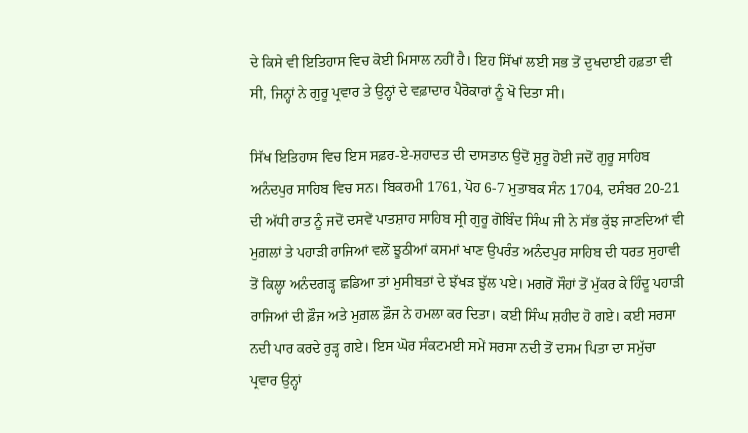ਦੇ ਕਿਸੇ ਵੀ ਇਤਿਹਾਸ ਵਿਚ ਕੋਈ ਮਿਸਾਲ ਨਹੀਂ ਹੈ। ਇਹ ਸਿੱਖਾਂ ਲਈ ਸਭ ਤੋਂ ਦੁਖਦਾਈ ਹਫ਼ਤਾ ਵੀ ਸੀ, ਜਿਨ੍ਹਾਂ ਨੇ ਗੁਰੂ ਪ੍ਰਵਾਰ ਤੇ ਉਨ੍ਹਾਂ ਦੇ ਵਫ਼ਾਦਾਰ ਪੈਰੋਕਾਰਾਂ ਨੂੰ ਖੋ ਦਿਤਾ ਸੀ।

ਸਿੱਖ ਇਤਿਹਾਸ ਵਿਚ ਇਸ ਸਫ਼ਰ-ਏ-ਸ਼ਹਾਦਤ ਦੀ ਦਾਸਤਾਨ ਉਦੋਂ ਸ਼ੁਰੂ ਹੋਈ ਜਦੋਂ ਗੁਰੂ ਸਾਹਿਬ ਅਨੰਦਪੁਰ ਸਾਹਿਬ ਵਿਚ ਸਨ। ਬਿਕਰਮੀ 1761, ਪੋਹ 6-7 ਮੁਤਾਬਕ ਸੰਨ 1704, ਦਸੰਬਰ 20-21 ਦੀ ਅੱਧੀ ਰਾਤ ਨੂੰ ਜਦੋਂ ਦਸਵੇਂ ਪਾਤਸ਼ਾਹ ਸਾਹਿਬ ਸ੍ਰੀ ਗੁਰੂ ਗੋਬਿੰਦ ਸਿੰਘ ਜੀ ਨੇ ਸੱਭ ਕੁੱਝ ਜਾਣਦਿਆਂ ਵੀ ਮੁਗ਼ਲਾਂ ਤੇ ਪਹਾੜੀ ਰਾਜਿਆਂ ਵਲੋਂ ਝੂਠੀਆਂ ਕਸਮਾਂ ਖਾਣ ਉਪਰੰਤ ਅਨੰਦਪੁਰ ਸਾਹਿਬ ਦੀ ਧਰਤ ਸੁਹਾਵੀ ਤੋਂ ਕਿਲ੍ਹਾ ਅਨੰਦਗੜ੍ਹ ਛਡਿਆ ਤਾਂ ਮੁਸੀਬਤਾਂ ਦੇ ਝੱਖੜ ਝੁੱਲ ਪਏ। ਮਗਰੋਂ ਸੌਹਾਂ ਤੋਂ ਮੁੱਕਰ ਕੇ ਹਿੰਦੂ ਪਹਾੜੀ ਰਾਜਿਆਂ ਦੀ ਫ਼ੌਜ ਅਤੇ ਮੁਗ਼ਲ ਫ਼ੌਜ ਨੇ ਹਮਲਾ ਕਰ ਦਿਤਾ। ਕਈ ਸਿੰਘ ਸ਼ਹੀਦ ਹੋ ਗਏ। ਕਈ ਸਰਸਾ ਨਦੀ ਪਾਰ ਕਰਦੇ ਰੁੜ੍ਹ ਗਏ। ਇਸ ਘੋਰ ਸੰਕਟਮਈ ਸਮੇਂ ਸਰਸਾ ਨਦੀ ਤੋਂ ਦਸਮ ਪਿਤਾ ਦਾ ਸਮੁੱਚਾ ਪ੍ਰਵਾਰ ਉਨ੍ਹਾਂ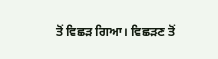ਤੋਂ ਵਿਛੜ ਗਿਆ। ਵਿਛੜਣ ਤੋਂ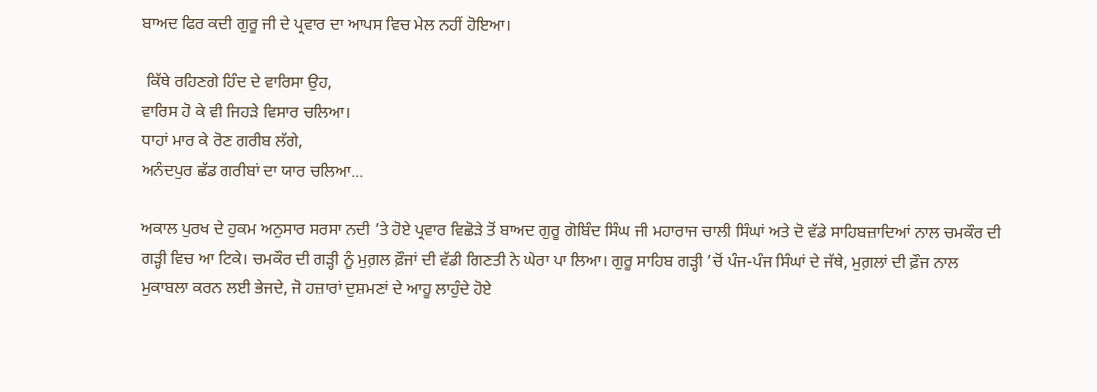ਬਾਅਦ ਫਿਰ ਕਦੀ ਗੁਰੂ ਜੀ ਦੇ ਪ੍ਰਵਾਰ ਦਾ ਆਪਸ ਵਿਚ ਮੇਲ ਨਹੀਂ ਹੋਇਆ।

 ਕਿੱਥੇ ਰਹਿਣਗੇ ਹਿੰਦ ਦੇ ਵਾਰਿਸਾ ਉਹ,
ਵਾਰਿਸ ਹੋ ਕੇ ਵੀ ਜਿਹੜੇ ਵਿਸਾਰ ਚਲਿਆ।
ਧਾਹਾਂ ਮਾਰ ਕੇ ਰੋਣ ਗਰੀਬ ਲੱਗੇ,
ਅਨੰਦਪੁਰ ਛੱਡ ਗਰੀਬਾਂ ਦਾ ਯਾਰ ਚਲਿਆ...

ਅਕਾਲ ਪੁਰਖ ਦੇ ਹੁਕਮ ਅਨੁਸਾਰ ਸਰਸਾ ਨਦੀ ’ਤੇ ਹੋਏ ਪ੍ਰਵਾਰ ਵਿਛੋੜੇ ਤੋਂ ਬਾਅਦ ਗੁਰੂ ਗੋਬਿੰਦ ਸਿੰਘ ਜੀ ਮਹਾਰਾਜ ਚਾਲੀ ਸਿੰਘਾਂ ਅਤੇ ਦੋ ਵੱਡੇ ਸਾਹਿਬਜ਼ਾਦਿਆਂ ਨਾਲ ਚਮਕੌਰ ਦੀ ਗੜ੍ਹੀ ਵਿਚ ਆ ਟਿਕੇ। ਚਮਕੌਰ ਦੀ ਗੜ੍ਹੀ ਨੂੰ ਮੁਗ਼ਲ ਫ਼ੌਜਾਂ ਦੀ ਵੱਡੀ ਗਿਣਤੀ ਨੇ ਘੇਰਾ ਪਾ ਲਿਆ। ਗੁਰੂ ਸਾਹਿਬ ਗੜ੍ਹੀ ’ਚੋਂ ਪੰਜ-ਪੰਜ ਸਿੰਘਾਂ ਦੇ ਜੱਥੇ, ਮੁਗ਼ਲਾਂ ਦੀ ਫ਼ੌਜ ਨਾਲ ਮੁਕਾਬਲਾ ਕਰਨ ਲਈ ਭੇਜਦੇ, ਜੋ ਹਜ਼ਾਰਾਂ ਦੁਸ਼ਮਣਾਂ ਦੇ ਆਹੂ ਲਾਹੁੰਦੇ ਹੋਏ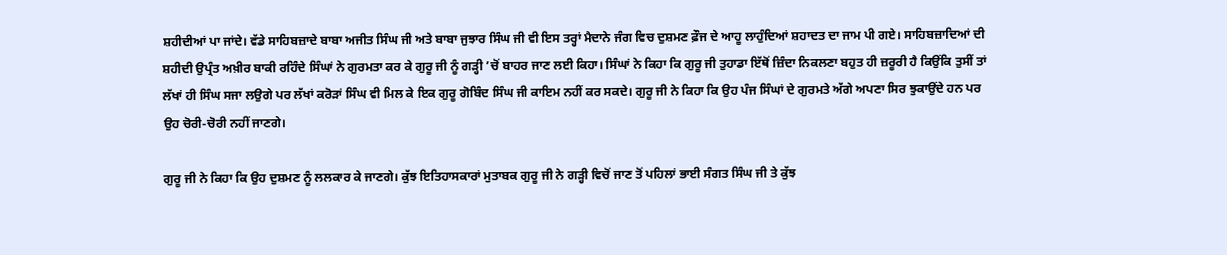ਸ਼ਹੀਦੀਆਂ ਪਾ ਜਾਂਦੇ। ਵੱਡੇ ਸਾਹਿਬਜ਼ਾਦੇ ਬਾਬਾ ਅਜੀਤ ਸਿੰਘ ਜੀ ਅਤੇ ਬਾਬਾ ਜੁਝਾਰ ਸਿੰਘ ਜੀ ਵੀ ਇਸ ਤਰ੍ਹਾਂ ਮੈਦਾਨੇ ਜੰਗ ਵਿਚ ਦੁਸ਼ਮਣ ਫ਼ੌਜ ਦੇ ਆਹੂ ਲਾਹੁੰਦਿਆਂ ਸ਼ਹਾਦਤ ਦਾ ਜਾਮ ਪੀ ਗਏ। ਸਾਹਿਬਜ਼ਾਦਿਆਂ ਦੀ ਸ਼ਹੀਦੀ ਉਪ੍ਰੰਤ ਅਖ਼ੀਰ ਬਾਕੀ ਰਹਿੰਦੇ ਸਿੰਘਾਂ ਨੇ ਗੁਰਮਤਾ ਕਰ ਕੇ ਗੁਰੂ ਜੀ ਨੂੰ ਗੜ੍ਹੀ ’ਚੋਂ ਬਾਹਰ ਜਾਣ ਲਈ ਕਿਹਾ। ਸਿੰਘਾਂ ਨੇ ਕਿਹਾ ਕਿ ਗੁਰੂ ਜੀ ਤੁਹਾਡਾ ਇੱਥੋਂ ਜ਼ਿੰਦਾ ਨਿਕਲਣਾ ਬਹੁਤ ਹੀ ਜ਼ਰੂਰੀ ਹੈ ਕਿਉਂਕਿ ਤੁਸੀਂ ਤਾਂ ਲੱਖਾਂ ਹੀ ਸਿੰਘ ਸਜਾ ਲਉਗੇ ਪਰ ਲੱਖਾਂ ਕਰੋੜਾਂ ਸਿੰਘ ਵੀ ਮਿਲ ਕੇ ਇਕ ਗੁਰੂ ਗੋਬਿੰਦ ਸਿੰਘ ਜੀ ਕਾਇਮ ਨਹੀਂ ਕਰ ਸਕਦੇ। ਗੁਰੂ ਜੀ ਨੇ ਕਿਹਾ ਕਿ ਉਹ ਪੰਜ ਸਿੰਘਾਂ ਦੇ ਗੁਰਮਤੇ ਅੱਗੇ ਅਪਣਾ ਸਿਰ ਝੁਕਾਉਂਦੇ ਹਨ ਪਰ ਉਹ ਚੋਰੀ-ਚੋਰੀ ਨਹੀਂ ਜਾਣਗੇ।

ਗੁਰੂ ਜੀ ਨੇ ਕਿਹਾ ਕਿ ਉਹ ਦੁਸ਼ਮਣ ਨੂੰ ਲਲਕਾਰ ਕੇ ਜਾਣਗੇ। ਕੁੱਝ ਇਤਿਹਾਸਕਾਰਾਂ ਮੁਤਾਬਕ ਗੁਰੂ ਜੀ ਨੇ ਗੜ੍ਹੀ ਵਿਚੋਂ ਜਾਣ ਤੋਂ ਪਹਿਲਾਂ ਭਾਈ ਸੰਗਤ ਸਿੰਘ ਜੀ ਤੇ ਕੁੱਝ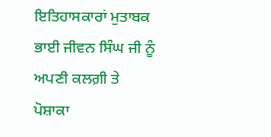ਇਤਿਹਾਸਕਾਰਾਂ ਮੁਤਾਬਕ ਭਾਈ ਜੀਵਨ ਸਿੰਘ ਜੀ ਨੂੰ ਅਪਣੀ ਕਲਗ਼ੀ ਤੇ ਪੋਸ਼ਾਕਾ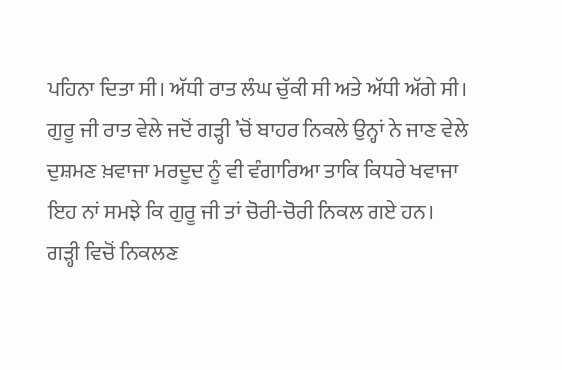ਪਹਿਨਾ ਦਿਤਾ ਸੀ। ਅੱਧੀ ਰਾਤ ਲੰਘ ਚੁੱਕੀ ਸੀ ਅਤੇ ਅੱਧੀ ਅੱਗੇ ਸੀ। ਗੁਰੂ ਜੀ ਰਾਤ ਵੇਲੇ ਜਦੋਂ ਗੜ੍ਹੀ ’ਚੋਂ ਬਾਹਰ ਨਿਕਲੇ ਉਨ੍ਹਾਂ ਨੇ ਜਾਣ ਵੇਲੇ ਦੁਸ਼ਮਣ ਖ਼ਵਾਜਾ ਮਰਦੂਦ ਨੂੰ ਵੀ ਵੰਗਾਰਿਆ ਤਾਕਿ ਕਿਧਰੇ ਖਵਾਜਾ ਇਹ ਨਾਂ ਸਮਝੇ ਕਿ ਗੁਰੂ ਜੀ ਤਾਂ ਚੋਰੀ-ਚੋਰੀ ਨਿਕਲ ਗਏ ਹਨ। ਗੜ੍ਹੀ ਵਿਚੋਂ ਨਿਕਲਣ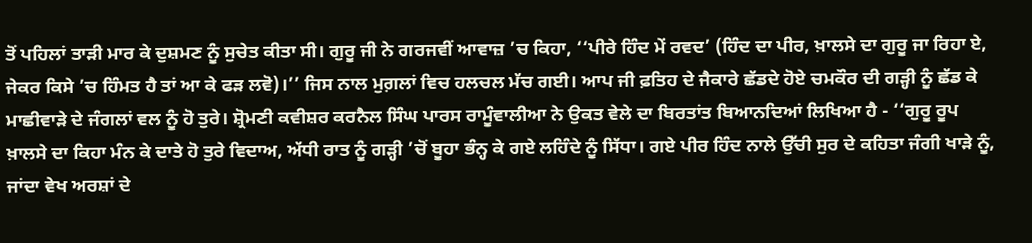ਤੋਂ ਪਹਿਲਾਂ ਤਾੜੀ ਮਾਰ ਕੇ ਦੁਸ਼ਮਣ ਨੂੰ ਸੁਚੇਤ ਕੀਤਾ ਸੀ। ਗੁਰੂ ਜੀ ਨੇ ਗਰਜਵੀਂ ਆਵਾਜ਼ ’ਚ ਕਿਹਾ, ‘‘ਪੀਰੇ ਹਿੰਦ ਮੇਂ ਰਵਦ’ (ਹਿੰਦ ਦਾ ਪੀਰ, ਖ਼ਾਲਸੇ ਦਾ ਗੁਰੂ ਜਾ ਰਿਹਾ ਏ, ਜੇਕਰ ਕਿਸੇ ’ਚ ਹਿੰਮਤ ਹੈ ਤਾਂ ਆ ਕੇ ਫੜ ਲਵੋ)।’’ ਜਿਸ ਨਾਲ ਮੁਗ਼ਲਾਂ ਵਿਚ ਹਲਚਲ ਮੱਚ ਗਈ। ਆਪ ਜੀ ਫ਼ਤਿਹ ਦੇ ਜੈਕਾਰੇ ਛੱਡਦੇ ਹੋਏ ਚਮਕੌਰ ਦੀ ਗੜ੍ਹੀ ਨੂੰ ਛੱਡ ਕੇ ਮਾਛੀਵਾੜੇ ਦੇ ਜੰਗਲਾਂ ਵਲ ਨੂੰ ਹੋ ਤੁਰੇ। ਸ਼੍ਰੋਮਣੀ ਕਵੀਸ਼ਰ ਕਰਨੈਲ ਸਿੰਘ ਪਾਰਸ ਰਾਮੂੰਵਾਲੀਆ ਨੇ ਉਕਤ ਵੇਲੇ ਦਾ ਬਿਰਤਾਂਤ ਬਿਆਨਦਿਆਂ ਲਿਖਿਆ ਹੈ - ‘‘ਗੁਰੂ ਰੂਪ ਖ਼ਾਲਸੇ ਦਾ ਕਿਹਾ ਮੰਨ ਕੇ ਦਾਤੇ ਹੋ ਤੁਰੇ ਵਿਦਾਅ, ਅੱਧੀ ਰਾਤ ਨੂੰ ਗੜ੍ਹੀ ’ਚੋਂ ਬੂਹਾ ਭੰਨ੍ਹ ਕੇ ਗਏ ਲਹਿੰਦੇ ਨੂੰ ਸਿੱਧਾ। ਗਏ ਪੀਰ ਹਿੰਦ ਨਾਲੇ ਉੱਚੀ ਸੁਰ ਦੇ ਕਹਿਤਾ ਜੰਗੀ ਖਾੜੇ ਨੂੰ, ਜਾਂਦਾ ਵੇਖ ਅਰਸ਼ਾਂ ਦੇ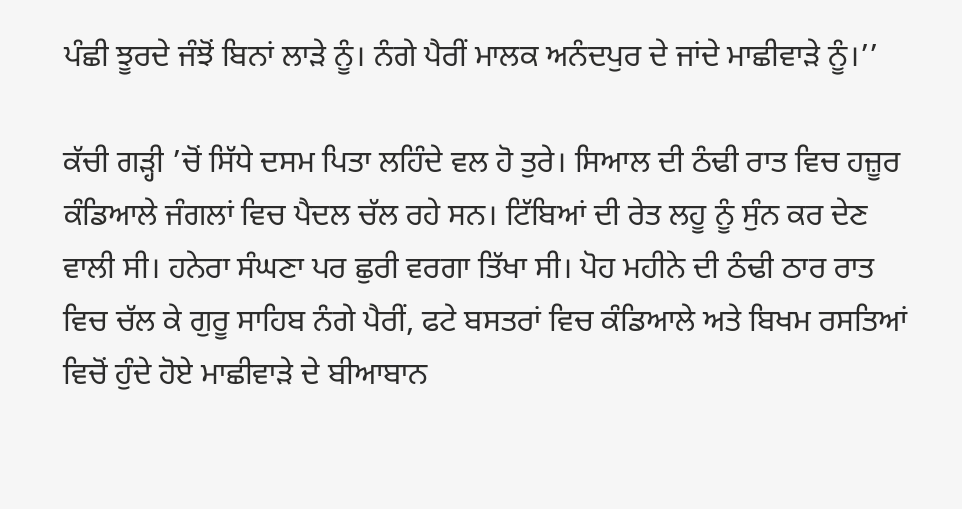ਪੰਛੀ ਝੂਰਦੇ ਜੰਝੋਂ ਬਿਨਾਂ ਲਾੜੇ ਨੂੰ। ਨੰਗੇ ਪੈਰੀਂ ਮਾਲਕ ਅਨੰਦਪੁਰ ਦੇ ਜਾਂਦੇ ਮਾਛੀਵਾੜੇ ਨੂੰ।’’

ਕੱਚੀ ਗੜ੍ਹੀ ’ਚੋਂ ਸਿੱਧੇ ਦਸਮ ਪਿਤਾ ਲਹਿੰਦੇ ਵਲ ਹੋ ਤੁਰੇ। ਸਿਆਲ ਦੀ ਠੰਢੀ ਰਾਤ ਵਿਚ ਹਜ਼ੂਰ ਕੰਡਿਆਲੇ ਜੰਗਲਾਂ ਵਿਚ ਪੈਦਲ ਚੱਲ ਰਹੇ ਸਨ। ਟਿੱਬਿਆਂ ਦੀ ਰੇਤ ਲਹੂ ਨੂੰ ਸੁੰਨ ਕਰ ਦੇਣ ਵਾਲੀ ਸੀ। ਹਨੇਰਾ ਸੰਘਣਾ ਪਰ ਛੁਰੀ ਵਰਗਾ ਤਿੱਖਾ ਸੀ। ਪੋਹ ਮਹੀਨੇ ਦੀ ਠੰਢੀ ਠਾਰ ਰਾਤ ਵਿਚ ਚੱਲ ਕੇ ਗੁਰੂ ਸਾਹਿਬ ਨੰਗੇ ਪੈਰੀਂ, ਫਟੇ ਬਸਤਰਾਂ ਵਿਚ ਕੰਡਿਆਲੇ ਅਤੇ ਬਿਖਮ ਰਸਤਿਆਂ ਵਿਚੋਂ ਹੁੰਦੇ ਹੋਏ ਮਾਛੀਵਾੜੇ ਦੇ ਬੀਆਬਾਨ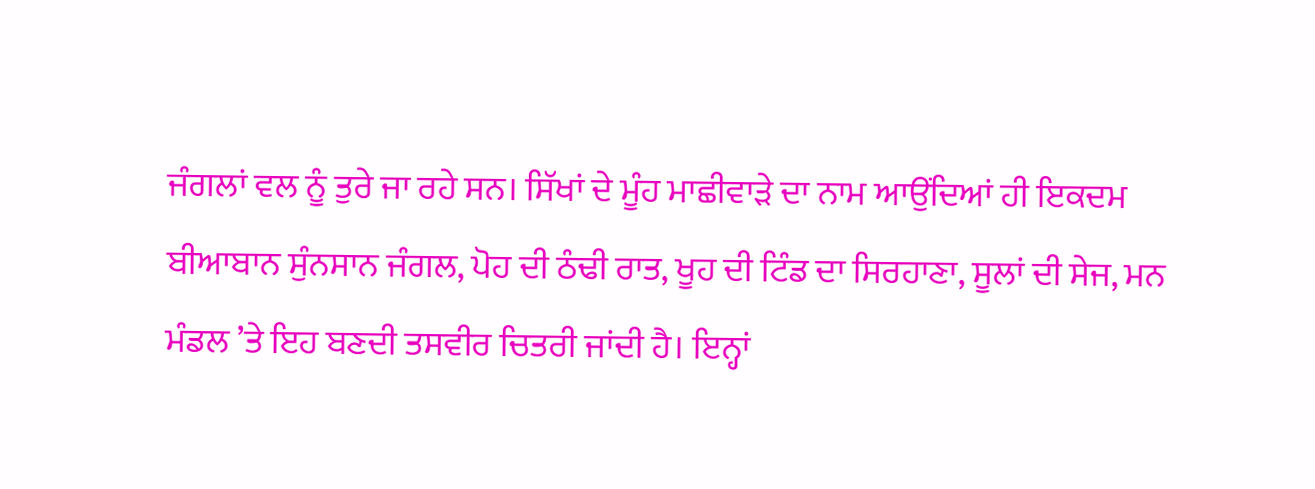ਜੰਗਲਾਂ ਵਲ ਨੂੰ ਤੁਰੇ ਜਾ ਰਹੇ ਸਨ। ਸਿੱਖਾਂ ਦੇ ਮੂੰਹ ਮਾਛੀਵਾੜੇ ਦਾ ਨਾਮ ਆਉਂਦਿਆਂ ਹੀ ਇਕਦਮ ਬੀਆਬਾਨ ਸੁੰਨਸਾਨ ਜੰਗਲ, ਪੋਹ ਦੀ ਠੰਢੀ ਰਾਤ, ਖੂਹ ਦੀ ਟਿੰਡ ਦਾ ਸਿਰਹਾਣਾ, ਸੂਲਾਂ ਦੀ ਸੇਜ, ਮਨ ਮੰਡਲ ’ਤੇ ਇਹ ਬਣਦੀ ਤਸਵੀਰ ਚਿਤਰੀ ਜਾਂਦੀ ਹੈ। ਇਨ੍ਹਾਂ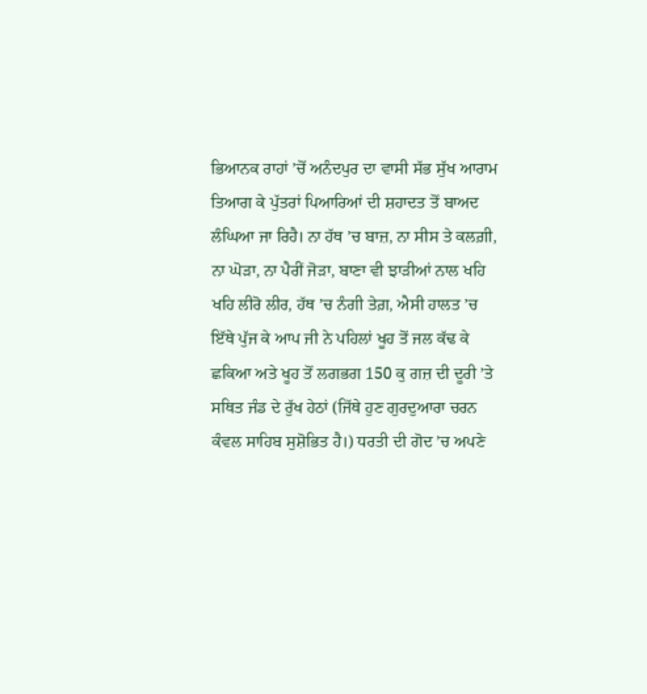ਭਿਆਨਕ ਰਾਹਾਂ ’ਚੋਂ ਅਨੰਦਪੁਰ ਦਾ ਵਾਸੀ ਸੱਭ ਸੁੱਖ ਆਰਾਮ ਤਿਆਗ ਕੇ ਪੁੱਤਰਾਂ ਪਿਆਰਿਆਂ ਦੀ ਸ਼ਹਾਦਤ ਤੋਂ ਬਾਅਦ ਲੰਘਿਆ ਜਾ ਰਿਹੈ। ਨਾ ਹੱਥ ’ਚ ਬਾਜ਼, ਨਾ ਸੀਸ ਤੇ ਕਲਗ਼ੀ, ਨਾ ਘੋੜਾ, ਨਾ ਪੈਰੀਂ ਜੋੜਾ, ਬਾਣਾ ਵੀ ਝਾੜੀਆਂ ਨਾਲ ਖਹਿ ਖਹਿ ਲੀਰੋ ਲੀਰ, ਹੱਥ ’ਚ ਨੰਗੀ ਤੇਗ਼, ਐਸੀ ਹਾਲਤ ’ਚ ਇੱਥੇ ਪੁੱਜ ਕੇ ਆਪ ਜੀ ਨੇ ਪਹਿਲਾਂ ਖੂਹ ਤੋਂ ਜਲ ਕੱਢ ਕੇ ਛਕਿਆ ਅਤੇ ਖੂਹ ਤੋਂ ਲਗਭਗ 150 ਕੁ ਗਜ਼ ਦੀ ਦੂਰੀ ’ਤੇ ਸਥਿਤ ਜੰਡ ਦੇ ਰੁੱਖ ਹੇਠਾਂ (ਜਿੱਥੇ ਹੁਣ ਗੁਰਦੁਆਰਾ ਚਰਨ ਕੰਵਲ ਸਾਹਿਬ ਸੁਸ਼ੋਭਿਤ ਹੈ।) ਧਰਤੀ ਦੀ ਗੋਦ ’ਚ ਅਪਣੇ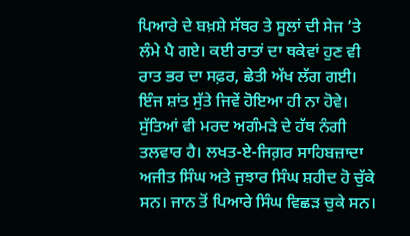ਪਿਆਰੇ ਦੇ ਬਖ਼ਸ਼ੇ ਸੱਥਰ ਤੇ ਸੂਲਾਂ ਦੀ ਸੇਜ ’ਤੇ ਲੰਮੇ ਪੈ ਗਏ। ਕਈ ਰਾਤਾਂ ਦਾ ਥਕੇਵਾਂ ਹੁਣ ਵੀ ਰਾਤ ਭਰ ਦਾ ਸਫ਼ਰ, ਛੇਤੀ ਅੱਖ ਲੱਗ ਗਈ। ਇੰਜ ਸ਼ਾਂਤ ਸੁੱਤੇ ਜਿਵੇਂ ਹੋਇਆ ਹੀ ਨਾ ਹੋਵੇ। ਸੁੱਤਿਆਂ ਵੀ ਮਰਦ ਅਗੰਮੜੇ ਦੇ ਹੱਥ ਨੰਗੀ ਤਲਵਾਰ ਹੈ। ਲਖਤ-ਏ-ਜਿਗ਼ਰ ਸਾਹਿਬਜ਼ਾਦਾ ਅਜੀਤ ਸਿੰਘ ਅਤੇ ਜੁਝਾਰ ਸਿੰਘ ਸ਼ਹੀਦ ਹੋ ਚੁੱਕੇ ਸਨ। ਜਾਨ ਤੋਂ ਪਿਆਰੇ ਸਿੰਘ ਵਿਛੜ ਚੁਕੇ ਸਨ।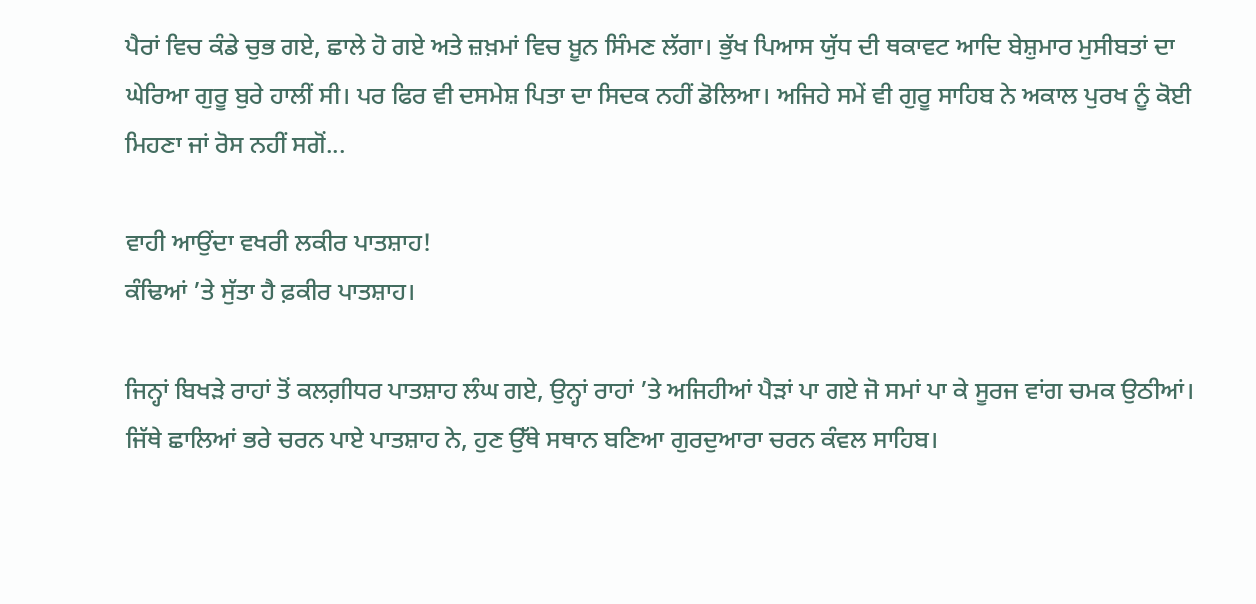ਪੈਰਾਂ ਵਿਚ ਕੰਡੇ ਚੁਭ ਗਏ, ਛਾਲੇ ਹੋ ਗਏ ਅਤੇ ਜ਼ਖ਼ਮਾਂ ਵਿਚ ਖ਼ੂਨ ਸਿੰਮਣ ਲੱਗਾ। ਭੁੱਖ ਪਿਆਸ ਯੁੱਧ ਦੀ ਥਕਾਵਟ ਆਦਿ ਬੇਸ਼ੁਮਾਰ ਮੁਸੀਬਤਾਂ ਦਾ ਘੇਰਿਆ ਗੁਰੂ ਬੁਰੇ ਹਾਲੀਂ ਸੀ। ਪਰ ਫਿਰ ਵੀ ਦਸਮੇਸ਼ ਪਿਤਾ ਦਾ ਸਿਦਕ ਨਹੀਂ ਡੋਲਿਆ। ਅਜਿਹੇ ਸਮੇਂ ਵੀ ਗੁਰੂ ਸਾਹਿਬ ਨੇ ਅਕਾਲ ਪੁਰਖ ਨੂੰ ਕੋਈ ਮਿਹਣਾ ਜਾਂ ਰੋਸ ਨਹੀਂ ਸਗੋਂ...

ਵਾਹੀ ਆਉਂਦਾ ਵਖਰੀ ਲਕੀਰ ਪਾਤਸ਼ਾਹ!
ਕੰਢਿਆਂ ’ਤੇ ਸੁੱਤਾ ਹੈ ਫ਼ਕੀਰ ਪਾਤਸ਼ਾਹ।

ਜਿਨ੍ਹਾਂ ਬਿਖੜੇ ਰਾਹਾਂ ਤੋਂ ਕਲਗ਼ੀਧਰ ਪਾਤਸ਼ਾਹ ਲੰਘ ਗਏ, ਉਨ੍ਹਾਂ ਰਾਹਾਂ ’ਤੇ ਅਜਿਹੀਆਂ ਪੈੜਾਂ ਪਾ ਗਏ ਜੋ ਸਮਾਂ ਪਾ ਕੇ ਸੂਰਜ ਵਾਂਗ ਚਮਕ ਉਠੀਆਂ। ਜਿੱਥੇ ਛਾਲਿਆਂ ਭਰੇ ਚਰਨ ਪਾਏ ਪਾਤਸ਼ਾਹ ਨੇ, ਹੁਣ ਉੱਥੇ ਸਥਾਨ ਬਣਿਆ ਗੁਰਦੁਆਰਾ ਚਰਨ ਕੰਵਲ ਸਾਹਿਬ।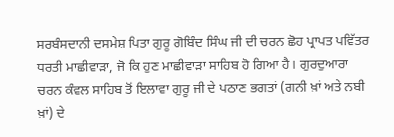ਸਰਬੰਸਦਾਨੀ ਦਸਮੇਸ਼ ਪਿਤਾ ਗੁਰੂ ਗੋਬਿੰਦ ਸਿੰਘ ਜੀ ਦੀ ਚਰਨ ਛੋਹ ਪ੍ਰਾਪਤ ਪਵਿੱਤਰ ਧਰਤੀ ਮਾਛੀਵਾੜਾ, ਜੋ ਕਿ ਹੁਣ ਮਾਛੀਵਾੜਾ ਸਾਹਿਬ ਹੋ ਗਿਆ ਹੈ। ਗੁਰਦੁਆਰਾ ਚਰਨ ਕੰਵਲ ਸਾਹਿਬ ਤੋਂ ਇਲਾਵਾ ਗੁਰੂ ਜੀ ਦੇ ਪਠਾਣ ਭਗਤਾਂ (ਗਨੀ ਖ਼ਾਂ ਅਤੇ ਨਬੀ ਖ਼ਾਂ) ਦੇ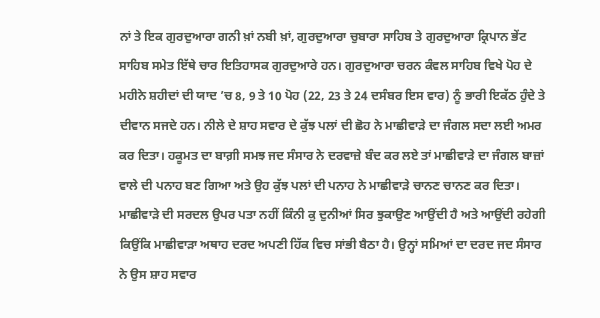ਨਾਂ ਤੇ ਇਕ ਗੁਰਦੁਆਰਾ ਗਨੀ ਖ਼ਾਂ ਨਬੀ ਖ਼ਾਂ, ਗੁਰਦੁਆਰਾ ਚੁਬਾਰਾ ਸਾਹਿਬ ਤੇ ਗੁਰਦੁਆਰਾ ਕ੍ਰਿਪਾਨ ਭੇਂਟ ਸਾਹਿਬ ਸਮੇਤ ਇੱਥੇ ਚਾਰ ਇਤਿਹਾਸਕ ਗੁਰਦੁਆਰੇ ਹਨ। ਗੁਰਦੁਆਰਾ ਚਰਨ ਕੰਵਲ ਸਾਹਿਬ ਵਿਖੇ ਪੋਹ ਦੇ ਮਹੀਨੇ ਸ਼ਹੀਦਾਂ ਦੀ ਯਾਦ ’ਚ 8, 9 ਤੇ 10 ਪੋਹ (22, 23 ਤੇ 24 ਦਸੰਬਰ ਇਸ ਵਾਰ) ਨੂੰ ਭਾਰੀ ਇਕੱਠ ਹੁੰਦੇ ਤੇ ਦੀਵਾਨ ਸਜਦੇ ਹਨ। ਨੀਲੇ ਦੇ ਸ਼ਾਹ ਸਵਾਰ ਦੇ ਕੁੱਝ ਪਲਾਂ ਦੀ ਛੋਹ ਨੇ ਮਾਛੀਵਾੜੇ ਦਾ ਜੰਗਲ ਸਦਾ ਲਈ ਅਮਰ ਕਰ ਦਿਤਾ। ਹਕੂਮਤ ਦਾ ਬਾਗ਼ੀ ਸਮਝ ਜਦ ਸੰਸਾਰ ਨੇ ਦਰਵਾਜ਼ੇ ਬੰਦ ਕਰ ਲਏ ਤਾਂ ਮਾਛੀਵਾੜੇ ਦਾ ਜੰਗਲ ਬਾਜ਼ਾਂ ਵਾਲੇ ਦੀ ਪਨਾਹ ਬਣ ਗਿਆ ਅਤੇ ਉਹ ਕੁੱਝ ਪਲਾਂ ਦੀ ਪਨਾਹ ਨੇ ਮਾਛੀਵਾੜੇ ਚਾਨਣ ਚਾਨਣ ਕਰ ਦਿਤਾ। ਮਾਛੀਵਾੜੇ ਦੀ ਸਰਦਲ ਉਪਰ ਪਤਾ ਨਹੀਂ ਕਿੰਨੀ ਕੁ ਦੁਨੀਆਂ ਸਿਰ ਝੁਕਾਉਣ ਆਉਂਦੀ ਹੈ ਅਤੇ ਆਉਂਦੀ ਰਹੇਗੀ ਕਿਉਂਕਿ ਮਾਛੀਵਾੜਾ ਅਥਾਹ ਦਰਦ ਅਪਣੀ ਹਿੱਕ ਵਿਚ ਸਾਂਭੀ ਬੈਠਾ ਹੈ। ਉਨ੍ਹਾਂ ਸਮਿਆਂ ਦਾ ਦਰਦ ਜਦ ਸੰਸਾਰ ਨੇ ਉਸ ਸ਼ਾਹ ਸਵਾਰ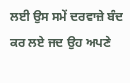ਲਈ ਉਸ ਸਮੇਂ ਦਰਵਾਜ਼ੇ ਬੰਦ ਕਰ ਲਏ ਜਦ ਉਹ ਅਪਣੇ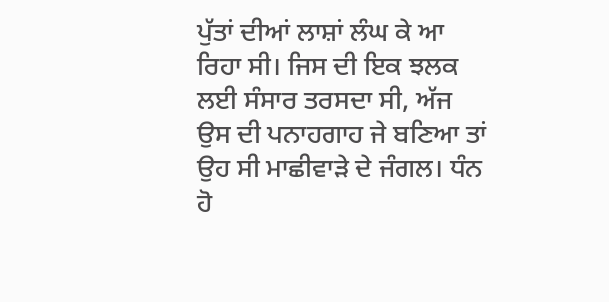ਪੁੱਤਾਂ ਦੀਆਂ ਲਾਸ਼ਾਂ ਲੰਘ ਕੇ ਆ ਰਿਹਾ ਸੀ। ਜਿਸ ਦੀ ਇਕ ਝਲਕ ਲਈ ਸੰਸਾਰ ਤਰਸਦਾ ਸੀ, ਅੱਜ ਉਸ ਦੀ ਪਨਾਹਗਾਹ ਜੇ ਬਣਿਆ ਤਾਂ ਉਹ ਸੀ ਮਾਛੀਵਾੜੇ ਦੇ ਜੰਗਲ। ਧੰਨ ਹੋ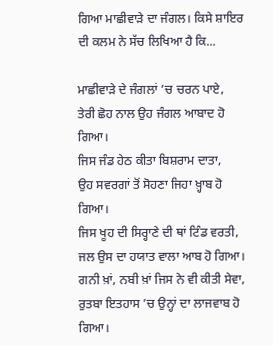ਗਿਆ ਮਾਛੀਵਾੜੇ ਦਾ ਜੰਗਲ। ਕਿਸੇ ਸ਼ਾਇਰ ਦੀ ਕਲਮ ਨੇ ਸੱਚ ਲਿਖਿਆ ਹੈ ਕਿ...

ਮਾਛੀਵਾੜੇ ਦੇ ਜੰਗਲਾਂ ’ਚ ਚਰਨ ਪਾਏ,
ਤੇਰੀ ਛੋਹ ਨਾਲ ਉਹ ਜੰਗਲ ਆਬਾਦ ਹੋ ਗਿਆ।
ਜਿਸ ਜੰਡ ਹੇਠ ਕੀਤਾ ਬਿਸ਼ਰਾਮ ਦਾਤਾ,
ਉਹ ਸਵਰਗਾਂ ਤੋਂ ਸੋਹਣਾ ਜਿਹਾ ਖ਼੍ਹਾਬ ਹੋ ਗਿਆ।
ਜਿਸ ਖੂਹ ਦੀ ਸਿਰ੍ਹਾਣੇ ਦੀ ਥਾਂ ਟਿੰਡ ਵਰਤੀ,
ਜਲ ਉਸ ਦਾ ਹਯਾਤ ਵਾਲਾ ਆਬ ਹੋ ਗਿਆ।
ਗਨੀ ਖ਼ਾਂ, ਨਬੀ ਖ਼ਾਂ ਜਿਸ ਨੇ ਵੀ ਕੀਤੀ ਸੇਵਾ,
ਰੁਤਬਾ ਇਤਹਾਸ ’ਚ ਉਨ੍ਹਾਂ ਦਾ ਲਾਜਵਾਬ ਹੋ ਗਿਆ।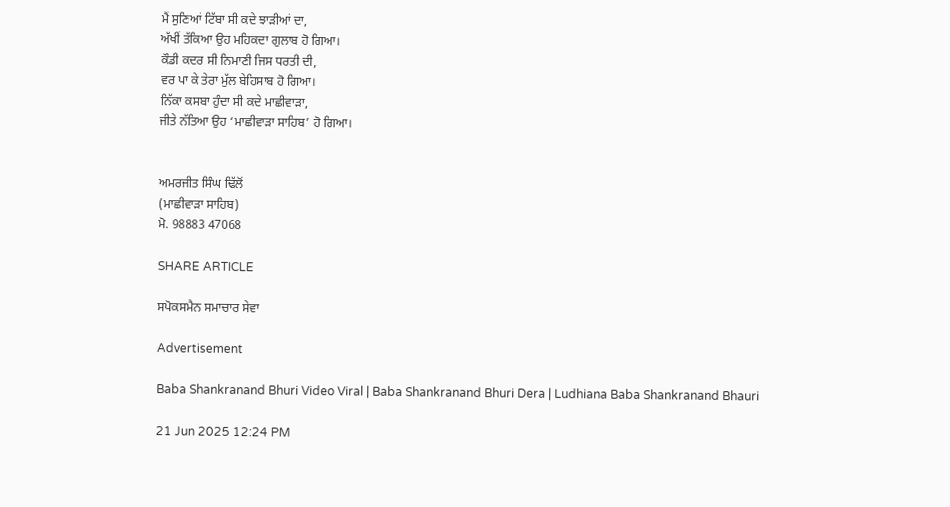ਮੈਂ ਸੁਣਿਆਂ ਟਿੱਬਾ ਸੀ ਕਦੇ ਝਾੜੀਆਂ ਦਾ,
ਅੱਖੀਂ ਤੱਕਿਆ ਉਹ ਮਹਿਕਦਾ ਗੁਲਾਬ ਹੋ ਗਿਆ।
ਕੌਡੀ ਕਦਰ ਸੀ ਨਿਮਾਣੀ ਜਿਸ ਧਰਤੀ ਦੀ,
ਵਰ ਪਾ ਕੇ ਤੇਰਾ ਮੁੱਲ ਬੇਹਿਸਾਬ ਹੋ ਗਿਆ।
ਨਿੱਕਾ ਕਸਬਾ ਹੁੰਦਾ ਸੀ ਕਦੇ ਮਾਛੀਵਾੜਾ,
ਜੀਤੇ ਨੱਤਿਆ ਉਹ ‘ਮਾਛੀਵਾੜਾ ਸਾਹਿਬ’ ਹੋ ਗਿਆ।


ਅਮਰਜੀਤ ਸਿੰਘ ਢਿੱਲੋਂ
(ਮਾਛੀਵਾੜਾ ਸਾਹਿਬ)
ਮੋ. 98883 47068

SHARE ARTICLE

ਸਪੋਕਸਮੈਨ ਸਮਾਚਾਰ ਸੇਵਾ

Advertisement

Baba Shankranand Bhuri Video Viral | Baba Shankranand Bhuri Dera | Ludhiana Baba Shankranand Bhauri

21 Jun 2025 12:24 PM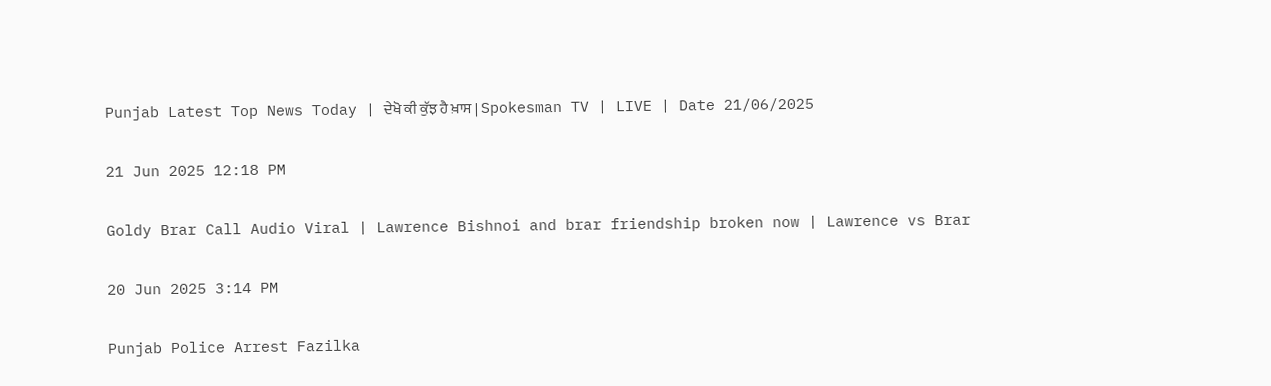Punjab Latest Top News Today | ਦੇਖੋ ਕੀ ਕੁੱਝ ਹੈ ਖ਼ਾਸ | Spokesman TV | LIVE | Date 21/06/2025

21 Jun 2025 12:18 PM

Goldy Brar Call Audio Viral | Lawrence Bishnoi and brar friendship broken now | Lawrence vs Brar

20 Jun 2025 3:14 PM

Punjab Police Arrest Fazilka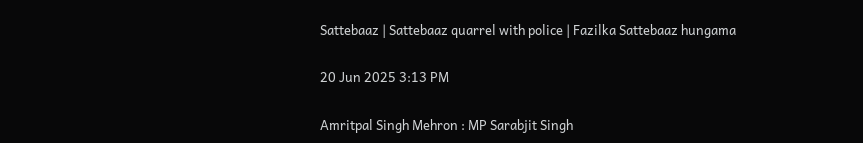Sattebaaz | Sattebaaz quarrel with police | Fazilka Sattebaaz hungama

20 Jun 2025 3:13 PM

Amritpal Singh Mehron : MP Sarabjit Singh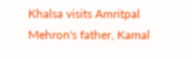Khalsa visits Amritpal Mehron's father, Kamal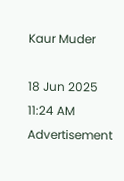Kaur Muder

18 Jun 2025 11:24 AM
Advertisement